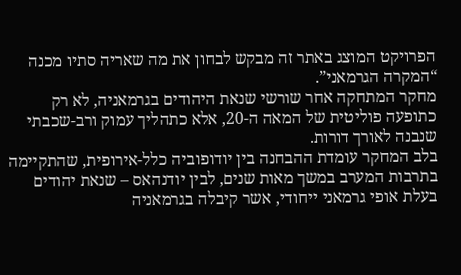הפרויקט המוצג באתר זה מבקש לבחון את מה שאריה סתיו מכנה “המקרה הגרמאני”.
מחקר המתחקה אחר שורשי שנאת היהודים בגרמאניה, לא רק כתופעה פוליטית של המאה ה-20, אלא כתהליך עמוק ורב-שכבתי שנבנה לאורך דורות.
בלב המחקר עומדת ההבחנה בין יודופוביה כלל-אירופית, שהתקיימה בתרבות המערב במשך מאות שנים, לבין יודנהאס – שנאת יהודים בעלת אופי גרמאני ייחודי, אשר קיבלה בגרמאניה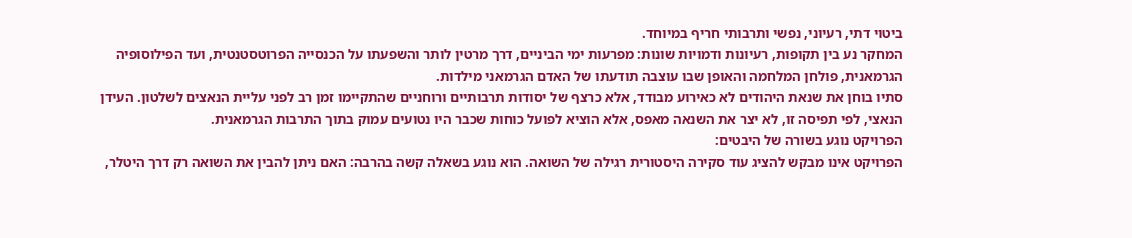ביטוי דתי, רעיוני, נפשי ותרבותי חריף במיוחד.
המחקר נע בין תקופות, רעיונות ודמויות שונות: מפרעות ימי הביניים, דרך מרטין לותר והשפעתו על הכנסייה הפרוטסטנטית, ועד הפילוסופיה הגרמאנית, פולחן המלחמה והאופן שבו עוצבה תודעתו של האדם הגרמאני מילדות.
סתיו בוחן את שנאת היהודים לא כאירוע מבודד, אלא כרצף של יסודות תרבותיים ורוחניים שהתקיימו זמן רב לפני עליית הנאצים לשלטון. העידן הנאצי, לפי תפיסה זו, לא יצר את השנאה מאפס, אלא הוציא לפועל כוחות שכבר היו נטועים עמוק בתוך התרבות הגרמאנית.
הפרויקט נוגע בשורה של היבטים:
הפרויקט אינו מבקש להציג עוד סקירה היסטורית רגילה של השואה. הוא נוגע בשאלה קשה בהרבה: האם ניתן להבין את השואה רק דרך היטלר,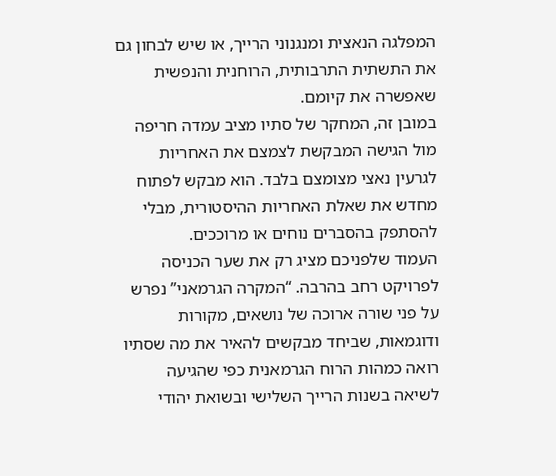המפלגה הנאצית ומנגנוני הרייך, או שיש לבחון גם את התשתית התרבותית, הרוחנית והנפשית שאפשרה את קיומם.
במובן זה, המחקר של סתיו מציב עמדה חריפה מול הגישה המבקשת לצמצם את האחריות לגרעין נאצי מצומצם בלבד. הוא מבקש לפתוח מחדש את שאלת האחריות ההיסטורית, מבלי להסתפק בהסברים נוחים או מרוככים.
העמוד שלפניכם מציג רק את שער הכניסה לפרויקט רחב בהרבה. “המקרה הגרמאני” נפרש על פני שורה ארוכה של נושאים, מקורות ודוגמאות, שביחד מבקשים להאיר את מה שסתיו רואה כמהות הרוח הגרמאנית כפי שהגיעה לשיאה בשנות הרייך השלישי ובשואת יהודי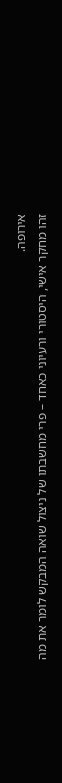אירופה.
זהו מחקר אישי, היסטורי ורעיוני כאחד – פרי מחשבתו של ניצול שואה המבקש לומר את מה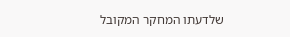שלדעתו המחקר המקובל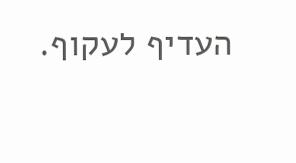העדיף לעקוף.